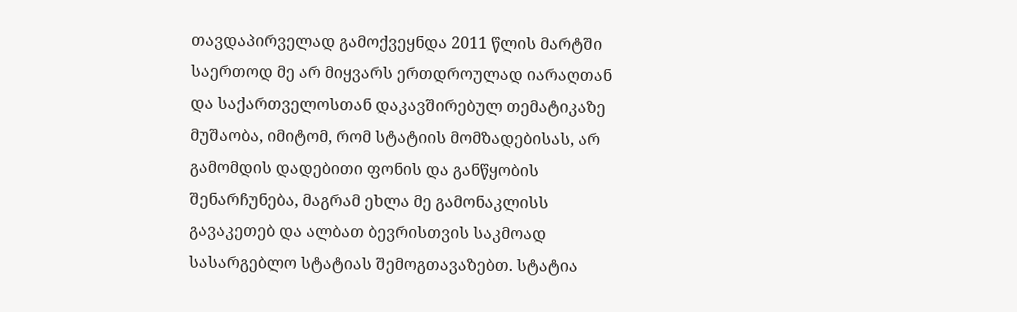თავდაპირველად გამოქვეყნდა 2011 წლის მარტში
საერთოდ მე არ მიყვარს ერთდროულად იარაღთან და საქართველოსთან დაკავშირებულ თემატიკაზე მუშაობა, იმიტომ, რომ სტატიის მომზადებისას, არ გამომდის დადებითი ფონის და განწყობის შენარჩუნება, მაგრამ ეხლა მე გამონაკლისს გავაკეთებ და ალბათ ბევრისთვის საკმოად სასარგებლო სტატიას შემოგთავაზებთ. სტატია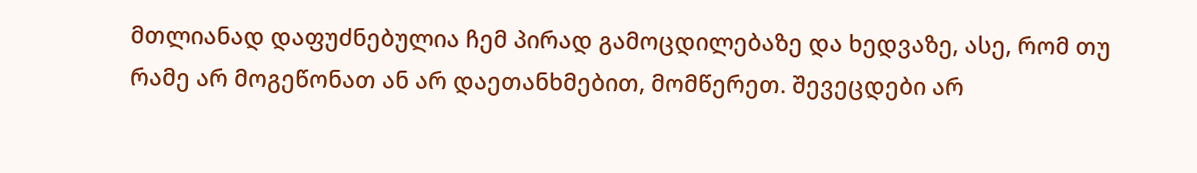მთლიანად დაფუძნებულია ჩემ პირად გამოცდილებაზე და ხედვაზე, ასე, რომ თუ რამე არ მოგეწონათ ან არ დაეთანხმებით, მომწერეთ. შევეცდები არ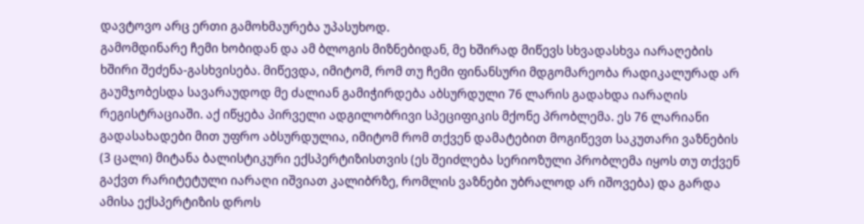დავტოვო არც ერთი გამოხმაურება უპასუხოდ.
გამომდინარე ჩემი ხობიდან და ამ ბლოგის მიზნებიდან, მე ხშირად მიწევს სხვადასხვა იარაღების ხშირი შეძენა-გასხვისება. მიწევდა, იმიტომ, რომ თუ ჩემი ფინანსური მდგომარეობა რადიკალურად არ გაუმჯობესდა სავარაუდოდ მე ძალიან გამიჭირდება აბსურდული 76 ლარის გადახდა იარაღის რეგისტრაციაში. აქ იწყება პირველი ადგილობრივი სპეციფიკის მქონე პრობლემა. ეს 76 ლარიანი გადასახადები მით უფრო აბსურდულია, იმიტომ რომ თქვენ დამატებით მოგიწევთ საკუთარი ვაზნების (3 ცალი) მიტანა ბალისტიკური ექსპერტიზისთვის (ეს შეიძლება სერიოზული პრობლემა იყოს თუ თქვენ გაქვთ რარიტეტული იარაღი იშვიათ კალიბრზე, რომლის ვაზნები უბრალოდ არ იშოვება) და გარდა ამისა ექსპერტიზის დროს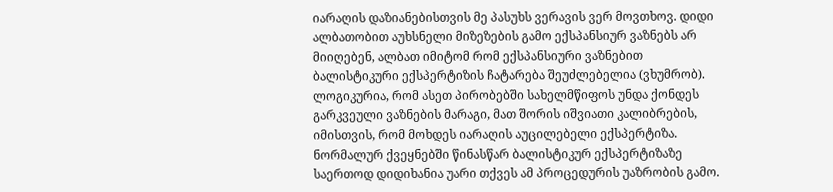იარაღის დაზიანებისთვის მე პასუხს ვერავის ვერ მოვთხოვ. დიდი ალბათობით აუხსნელი მიზეზების გამო ექსპანსიურ ვაზნებს არ მიიღებენ, ალბათ იმიტომ რომ ექსპანსიური ვაზნებით ბალისტიკური ექსპერტიზის ჩატარება შეუძლებელია (ვხუმრობ). ლოგიკურია, რომ ასეთ პირობებში სახელმწიფოს უნდა ქონდეს გარკვეული ვაზნების მარაგი, მათ შორის იშვიათი კალიბრების, იმისთვის, რომ მოხდეს იარაღის აუცილებელი ექსპერტიზა. ნორმალურ ქვეყნებში წინასწარ ბალისტიკურ ექსპერტიზაზე საერთოდ დიდიხანია უარი თქვეს ამ პროცედურის უაზრობის გამო.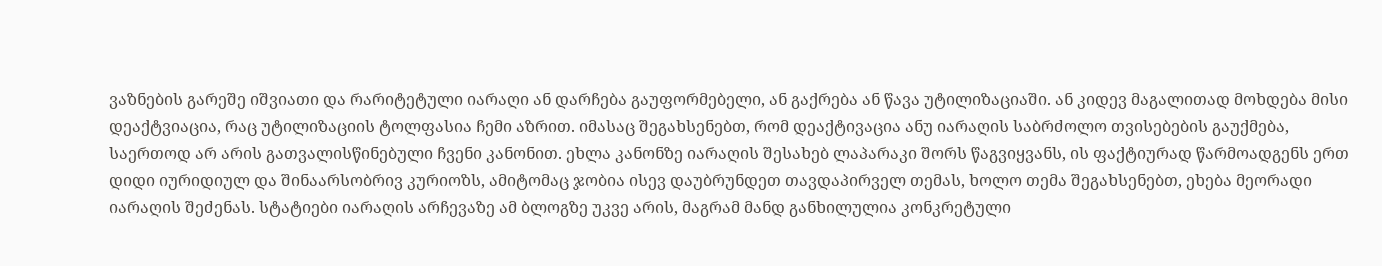ვაზნების გარეშე იშვიათი და რარიტეტული იარაღი ან დარჩება გაუფორმებელი, ან გაქრება ან წავა უტილიზაციაში. ან კიდევ მაგალითად მოხდება მისი დეაქტვიაცია, რაც უტილიზაციის ტოლფასია ჩემი აზრით. იმასაც შეგახსენებთ, რომ დეაქტივაცია ანუ იარაღის საბრძოლო თვისებების გაუქმება, საერთოდ არ არის გათვალისწინებული ჩვენი კანონით. ეხლა კანონზე იარაღის შესახებ ლაპარაკი შორს წაგვიყვანს, ის ფაქტიურად წარმოადგენს ერთ დიდი იურიდიულ და შინაარსობრივ კურიოზს, ამიტომაც ჯობია ისევ დაუბრუნდეთ თავდაპირველ თემას, ხოლო თემა შეგახსენებთ, ეხება მეორადი იარაღის შეძენას. სტატიები იარაღის არჩევაზე ამ ბლოგზე უკვე არის, მაგრამ მანდ განხილულია კონკრეტული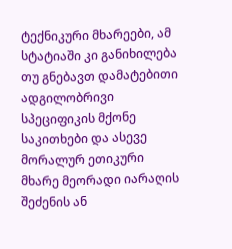ტექნიკური მხარეები, ამ სტატიაში კი განიხილება თუ გნებავთ დამატებითი ადგილობრივი სპეციფიკის მქონე საკითხები და ასევე მორალურ ეთიკური მხარე მეორადი იარაღის შეძენის ან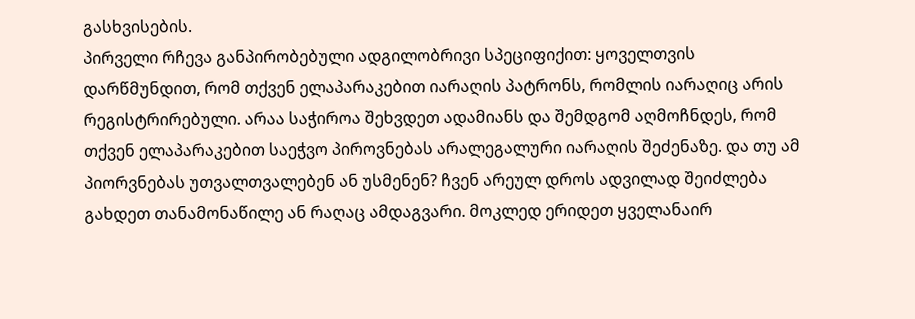გასხვისების.
პირველი რჩევა განპირობებული ადგილობრივი სპეციფიქით: ყოველთვის დარწმუნდით, რომ თქვენ ელაპარაკებით იარაღის პატრონს, რომლის იარაღიც არის რეგისტრირებული. არაა საჭიროა შეხვდეთ ადამიანს და შემდგომ აღმოჩნდეს, რომ თქვენ ელაპარაკებით საეჭვო პიროვნებას არალეგალური იარაღის შეძენაზე. და თუ ამ პიორვნებას უთვალთვალებენ ან უსმენენ? ჩვენ არეულ დროს ადვილად შეიძლება გახდეთ თანამონაწილე ან რაღაც ამდაგვარი. მოკლედ ერიდეთ ყველანაირ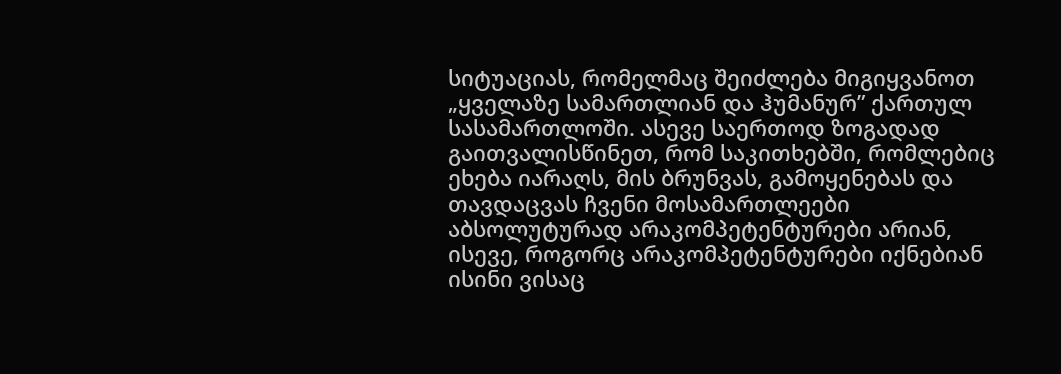სიტუაციას, რომელმაც შეიძლება მიგიყვანოთ „ყველაზე სამართლიან და ჰუმანურ” ქართულ სასამართლოში. ასევე საერთოდ ზოგადად გაითვალისწინეთ, რომ საკითხებში, რომლებიც ეხება იარაღს, მის ბრუნვას, გამოყენებას და თავდაცვას ჩვენი მოსამართლეები აბსოლუტურად არაკომპეტენტურები არიან, ისევე, როგორც არაკომპეტენტურები იქნებიან ისინი ვისაც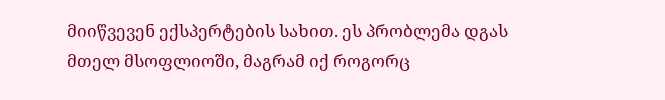მიიწვევენ ექსპერტების სახით. ეს პრობლემა დგას მთელ მსოფლიოში, მაგრამ იქ როგორც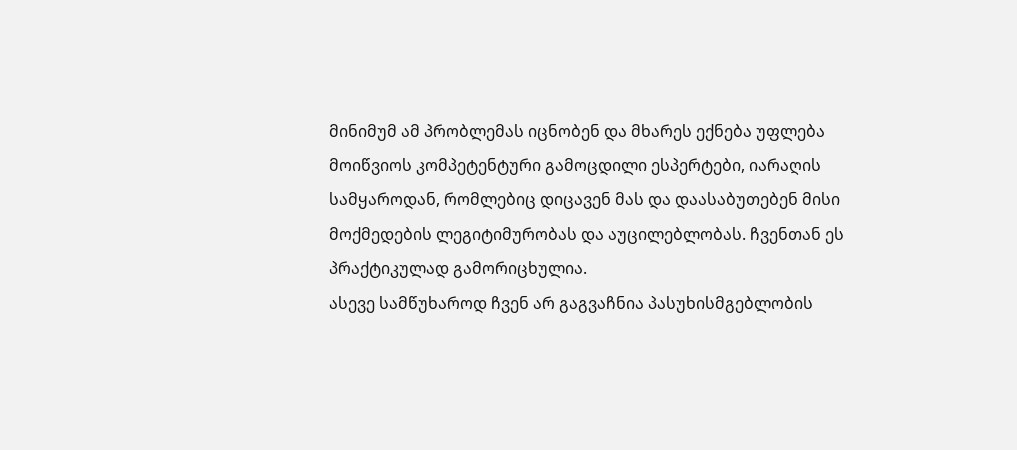მინიმუმ ამ პრობლემას იცნობენ და მხარეს ექნება უფლება მოიწვიოს კომპეტენტური გამოცდილი ესპერტები, იარაღის სამყაროდან, რომლებიც დიცავენ მას და დაასაბუთებენ მისი მოქმედების ლეგიტიმურობას და აუცილებლობას. ჩვენთან ეს პრაქტიკულად გამორიცხულია.
ასევე სამწუხაროდ ჩვენ არ გაგვაჩნია პასუხისმგებლობის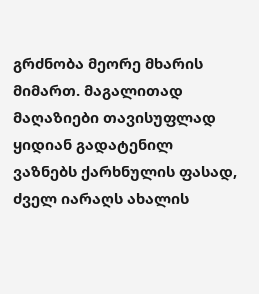გრძნობა მეორე მხარის მიმართ. მაგალითად მაღაზიები თავისუფლად ყიდიან გადატენილ ვაზნებს ქარხნულის ფასად, ძველ იარაღს ახალის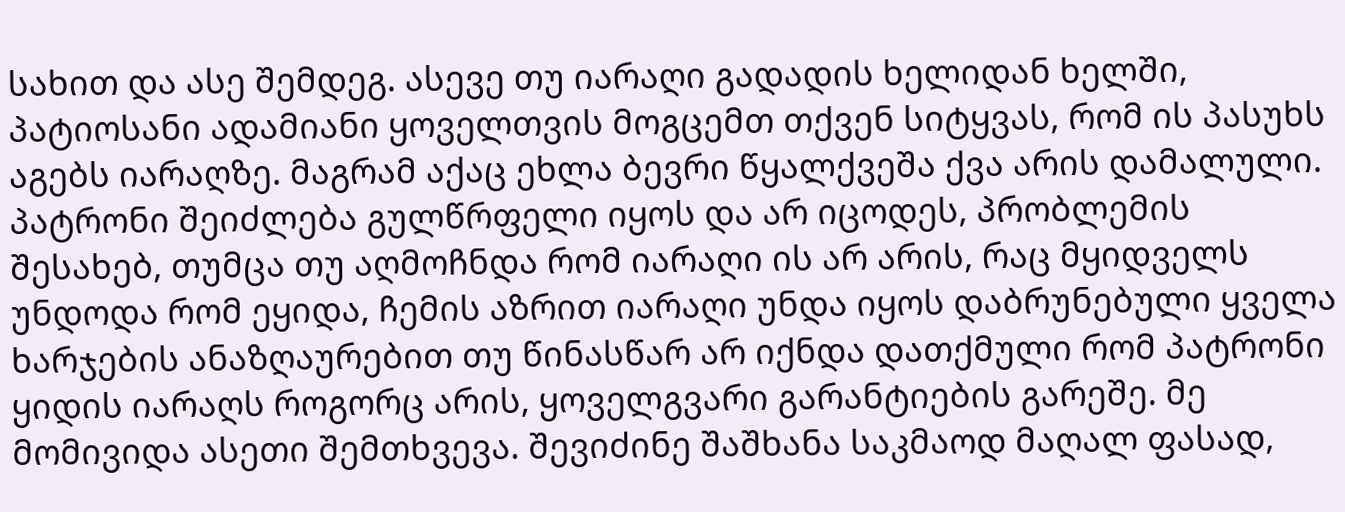სახით და ასე შემდეგ. ასევე თუ იარაღი გადადის ხელიდან ხელში, პატიოსანი ადამიანი ყოველთვის მოგცემთ თქვენ სიტყვას, რომ ის პასუხს აგებს იარაღზე. მაგრამ აქაც ეხლა ბევრი წყალქვეშა ქვა არის დამალული. პატრონი შეიძლება გულწრფელი იყოს და არ იცოდეს, პრობლემის შესახებ, თუმცა თუ აღმოჩნდა რომ იარაღი ის არ არის, რაც მყიდველს უნდოდა რომ ეყიდა, ჩემის აზრით იარაღი უნდა იყოს დაბრუნებული ყველა ხარჯების ანაზღაურებით თუ წინასწარ არ იქნდა დათქმული რომ პატრონი ყიდის იარაღს როგორც არის, ყოველგვარი გარანტიების გარეშე. მე მომივიდა ასეთი შემთხვევა. შევიძინე შაშხანა საკმაოდ მაღალ ფასად,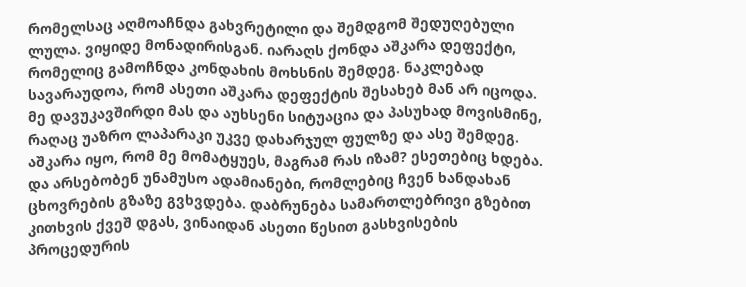რომელსაც აღმოაჩნდა გახვრეტილი და შემდგომ შედუღებული ლულა. ვიყიდე მონადირისგან. იარაღს ქონდა აშკარა დეფექტი, რომელიც გამოჩნდა კონდახის მოხსნის შემდეგ. ნაკლებად სავარაუდოა, რომ ასეთი აშკარა დეფექტის შესახებ მან არ იცოდა. მე დავუკავშირდი მას და აუხსენი სიტუაცია და პასუხად მოვისმინე, რაღაც უაზრო ლაპარაკი უკვე დახარჯულ ფულზე და ასე შემდეგ. აშკარა იყო, რომ მე მომატყუეს, მაგრამ რას იზამ? ესეთებიც ხდება. და არსებობენ უნამუსო ადამიანები, რომლებიც ჩვენ ხანდახან ცხოვრების გზაზე გვხვდება. დაბრუნება სამართლებრივი გზებით კითხვის ქვეშ დგას, ვინაიდან ასეთი წესით გასხვისების პროცედურის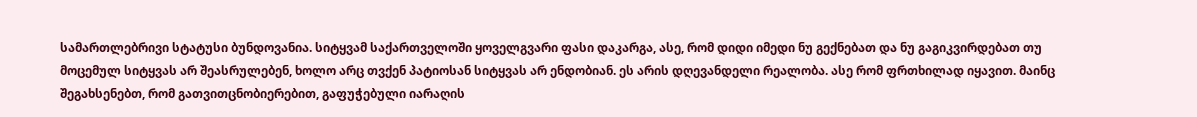სამართლებრივი სტატუსი ბუნდოვანია. სიტყვამ საქართველოში ყოველგვარი ფასი დაკარგა, ასე, რომ დიდი იმედი ნუ გექნებათ და ნუ გაგიკვირდებათ თუ მოცემულ სიტყვას არ შეასრულებენ, ხოლო არც თვქენ პატიოსან სიტყვას არ ენდობიან. ეს არის დღევანდელი რეალობა. ასე რომ ფრთხილად იყავით. მაინც შეგახსენებთ, რომ გათვითცნობიერებით, გაფუჭებული იარაღის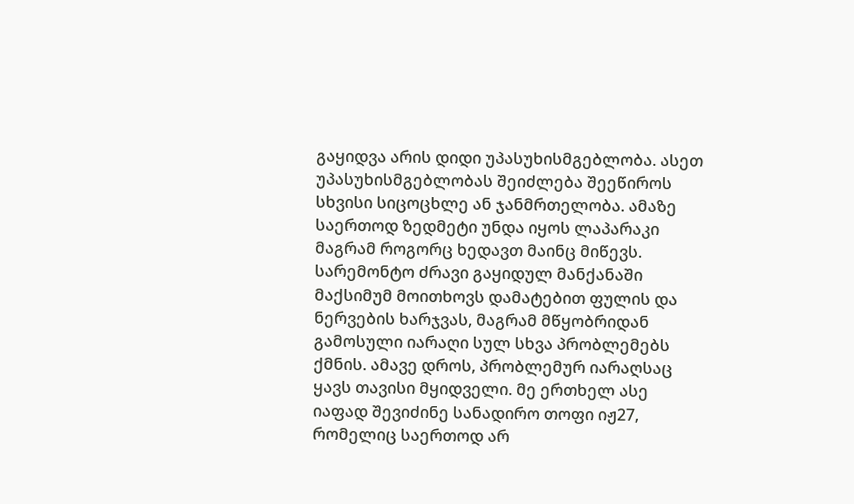გაყიდვა არის დიდი უპასუხისმგებლობა. ასეთ უპასუხისმგებლობას შეიძლება შეეწიროს სხვისი სიცოცხლე ან ჯანმრთელობა. ამაზე საერთოდ ზედმეტი უნდა იყოს ლაპარაკი მაგრამ როგორც ხედავთ მაინც მიწევს. სარემონტო ძრავი გაყიდულ მანქანაში მაქსიმუმ მოითხოვს დამატებით ფულის და ნერვების ხარჯვას, მაგრამ მწყობრიდან გამოსული იარაღი სულ სხვა პრობლემებს ქმნის. ამავე დროს, პრობლემურ იარაღსაც ყავს თავისი მყიდველი. მე ერთხელ ასე იაფად შევიძინე სანადირო თოფი იჟ27, რომელიც საერთოდ არ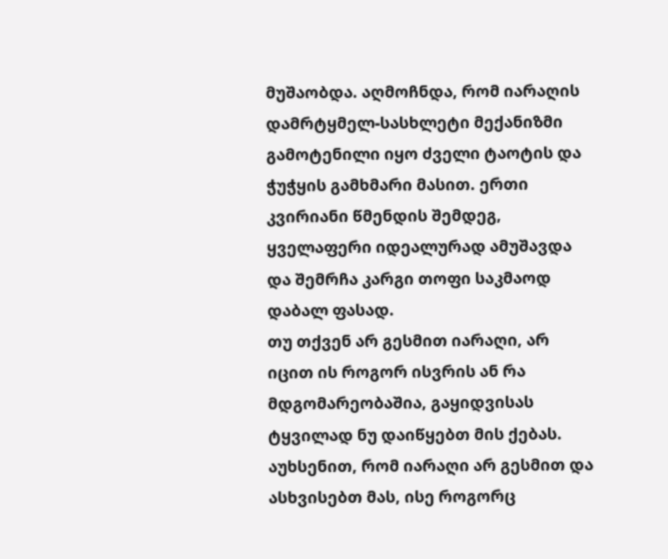მუშაობდა. აღმოჩნდა, რომ იარაღის დამრტყმელ-სასხლეტი მექანიზმი გამოტენილი იყო ძველი ტაოტის და ჭუჭყის გამხმარი მასით. ერთი კვირიანი წმენდის შემდეგ, ყველაფერი იდეალურად ამუშავდა და შემრჩა კარგი თოფი საკმაოდ დაბალ ფასად.
თუ თქვენ არ გესმით იარაღი, არ იცით ის როგორ ისვრის ან რა მდგომარეობაშია, გაყიდვისას ტყვილად ნუ დაიწყებთ მის ქებას. აუხსენით, რომ იარაღი არ გესმით და ასხვისებთ მას, ისე როგორც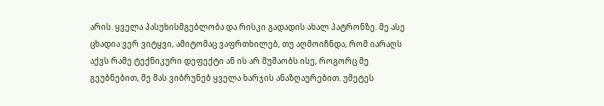არის. ყველა პასუხისმგებლობა და რისკი გადადის ახალ პატრონზე. მე ასე ცხადია ვერ ვიტყვი, ამიტომაც ვაფრთხილებ, თუ აღმოიჩნდა, რომ იარაღს აქვს რამე ტექნიკური დეფექტი ან ის არ მუშაობს ისე, როგორც მე გეუბნებით, მე მას ვიბრუნებ ყველა ხარჯის ანაზღაურებით. უმეტეს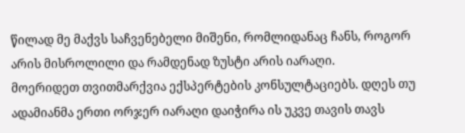წილად მე მაქვს საჩვენებელი მიშენი, რომლიდანაც ჩანს, როგორ არის მისროლილი და რამდენად ზუსტი არის იარაღი.
მოერიდეთ თვითმარქვია ექსპერტების კონსულტაციებს. დღეს თუ ადამიანმა ერთი ორჯერ იარაღი დაიჭირა ის უკვე თავის თავს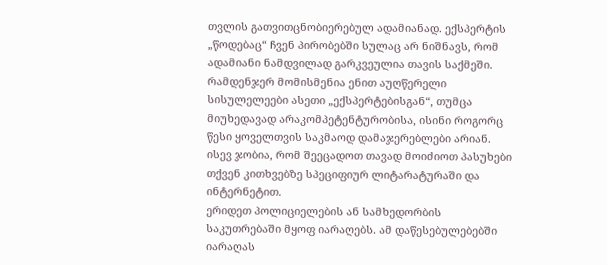თვლის გათვითცნობიერებულ ადამიანად. ექსპერტის „წოდებაც“ ჩვენ პირობებში სულაც არ ნიშნავს, რომ ადამიანი ნამდვილად გარკვეულია თავის საქმეში. რამდენჯერ მომისმენია ენით აუღწერელი სისულელეები ასეთი „ექსპერტებისგან“, თუმცა მიუხედავად არაკომპეტენტურობისა, ისინი როგორც წესი ყოველთვის საკმაოდ დამაჯერებლები არიან. ისევ ჯობია, რომ შეეცადოთ თავად მოიძიოთ პასუხები თქვენ კითხვებზე სპეციფიურ ლიტარატურაში და ინტერნეტით.
ერიდეთ პოლიციელების ან სამხედორბის საკუთრებაში მყოფ იარაღებს. ამ დაწესებულებებში იარაღას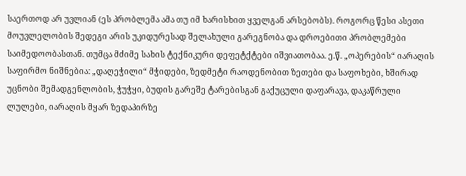საერთოდ არ უვლიან (ეს პრობლემა ამა თუ იმ ხარისხით ყველგან არსებობს). როგორც წესი ასეთი მოუვლელობის შედეგი არის უკიდურესად შელახული გარეგნობა და დროებითი პრობლემები საიმედოობასთან. თუმცა მძიმე სახის ტექნიკური დეფეტქტები იშვიათობაა. ე.წ. „ოპერების“ იარაღის საფირმო ნიშნებია: „დაღეჭილი“ მჭიდები, ზედმეტი რაოდენობით ზეთები და საფოხები, ხშირად უცნობი შემადგენლობის, ჭუჭყი, ბუდის გარეშე ტარებისგან გაქუცული დაფარავა, დაკაწრული ლულები, იარაღის მყარ ზედაპირზე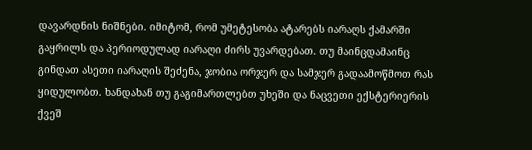დავარდნის ნიშნები. იმიტომ, რომ უმეტესობა ატარებს იარაღს ქამარში გაყრილს და პერიოდულად იარაღი ძირს უვარდებათ. თუ მაინცდამაინც გინდათ ასეთი იარაღის შეძენა, ჯობია ორჯერ და სამჯერ გადაამოწმოთ რას ყიდულობთ. ხანდახან თუ გაგიმართლებთ უხეში და ნაცვეთი ექსტერიერის ქვეშ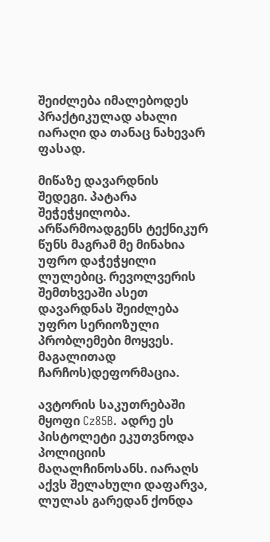შეიძლება იმალებოდეს პრაქტიკულად ახალი იარაღი და თანაც ნახევარ ფასად.

მიწაზე დავარდნის შედეგი. პატარა შეჭეჭყილობა. არწარმოადგენს ტექნიკურ წუნს მაგრამ მე მინახია უფრო დაჭეჭყილი ლულებიც. რევოლვერის შემთხვეაში ასეთ დავარდნას შეიძლება უფრო სერიოზული პრობლემები მოყვეს. მაგალითად ჩარჩოს)დეფორმაცია.

ავტორის საკუთრებაში მყოფი Cz85B. ადრე ეს პისტოლეტი ეკუთვნოდა პოლიციის მაღალჩინოსანს. იარაღს აქვს შელახული დაფარვა, ლულას გარედან ქონდა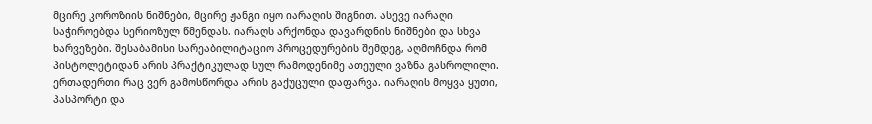მცირე კოროზიის ნიშნები, მცირე ჟანგი იყო იარაღის შიგნით. ასევე იარაღი საჭიროებდა სერიოზულ წმენდას. იარაღს არქონდა დავარდნის ნიშნები და სხვა ხარვეზები. შესაბამისი სარეაბილიტაციო პროცედურების შემდეგ, აღმოჩნდა რომ პისტოლეტიდან არის პრაქტიკულად სულ რამოდენიმე ათეული ვაზნა გასროლილი. ერთადერთი რაც ვერ გამოსწორდა არის გაქუცული დაფარვა. იარაღის მოყვა ყუთი, პასპორტი და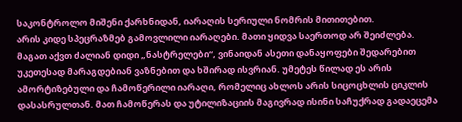საკონტროლო მიშენი ქარხნიდან, იარაღის სერიული ნომრის მითითებით.
არის კიდე სპეცრაზმებ გამოვლილი იარაღები. მათი ყიდვა საერთოდ არ შეიძლება. მაგათ აქვთ ძალიან დიდი „ნასტრელები“, ვინაიდან ასეთი დანაყოფები შედარებით უკეთესად მარაგდებიან ვაზნებით და ხშირად ისვრიან. უმეტეს წილად ეს არის ამორტიზებული და ჩამოწერილი იარაღი, რომელიც ახლოს არის სიცოცხლის ციკლის დასასრულთან. მათ ჩამოწერას და უტილიზაციის მაგივრად ისინი საჩუქრად გადაეცემა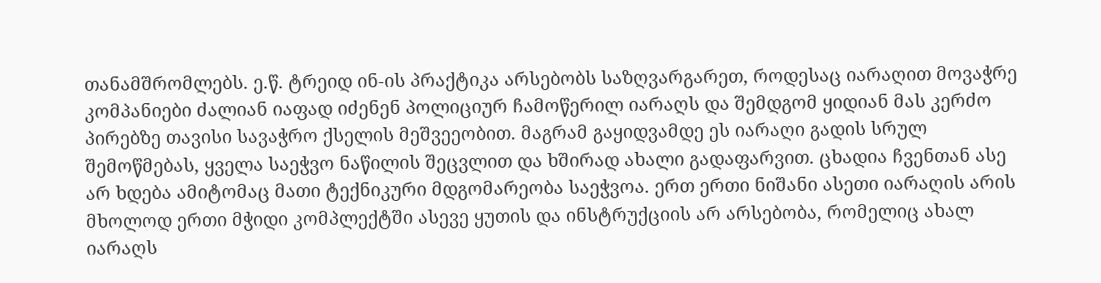თანამშრომლებს. ე.წ. ტრეიდ ინ-ის პრაქტიკა არსებობს საზღვარგარეთ, როდესაც იარაღით მოვაჭრე კომპანიები ძალიან იაფად იძენენ პოლიციურ ჩამოწერილ იარაღს და შემდგომ ყიდიან მას კერძო პირებზე თავისი სავაჭრო ქსელის მეშვეეობით. მაგრამ გაყიდვამდე ეს იარაღი გადის სრულ შემოწმებას, ყველა საეჭვო ნაწილის შეცვლით და ხშირად ახალი გადაფარვით. ცხადია ჩვენთან ასე არ ხდება ამიტომაც მათი ტექნიკური მდგომარეობა საეჭვოა. ერთ ერთი ნიშანი ასეთი იარაღის არის მხოლოდ ერთი მჭიდი კომპლექტში ასევე ყუთის და ინსტრუქციის არ არსებობა, რომელიც ახალ იარაღს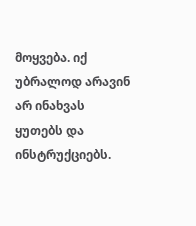მოყვება. იქ უბრალოდ არავინ არ ინახვას ყუთებს და ინსტრუქციებს.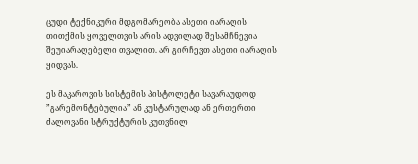ცუდი ტექნიკური მდგომარეობა ასეთი იარაღის თითქმის ყოველთვის არის ადვილად შესამჩნევია შეუიარაღებელი თვალით. არ გირჩევთ ასეთი იარაღის ყიდვას.

ეს მაკაროვის სისტემის პისტოლეტი სავარაუდოდ ”გარემონტებულია” ან კუსტარულად ან ერთერთი ძალოვანი სტრუქტურის კუთვნილ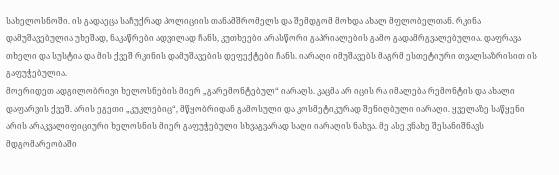სახელოსნოში. ის გადაეცა საჩუქრად პოლიციის თანამშრომელს და შემდგომ მოხდა ახალ მფლობელთან. რკინა დამუშავებულია უხეშად, ნაკაწრები ადვილად ჩანს, კუთხეები არასწორი გაპრიალების გამო გადამრგვალებულია. დაფრავა თხელი და სუსტია და მის ქვეშ რკინის დამუშავების დეფექტები ჩანს. იარაღი იმუშავებს მაგრმ ესთეტიური თვალსაზრისით ის გაფუჭებულია.
მოერიდეთ ადგილობრივი ხელოსნების მიერ „გარემონტებულ“ იარაღს. კაცმა არ იცის რა იმალება რემონტის და ახალი დაფარვის ქვეშ. არის ეგეთი „კუკლებიც“, მწყობრიდან გამოსული და კოსმეტიკურად შენიღბული იარაღი. ყველაზე საწყენი არის არაკვალიფიციური ხელოსნის მიერ გაფუჭებული სხვაგვარად საღი იარაღის ნახვა. მე ასე ვნახე შესანიშნავს მდგომარეობაში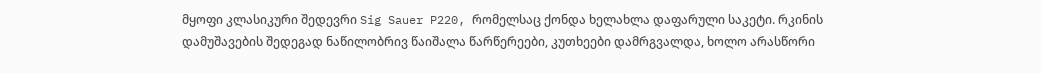მყოფი კლასიკური შედევრი Sig Sauer P220, რომელსაც ქონდა ხელახლა დაფარული საკეტი. რკინის დამუშავების შედეგად ნაწილობრივ წაიშალა წარწერეები, კუთხეები დამრგვალდა, ხოლო არასწორი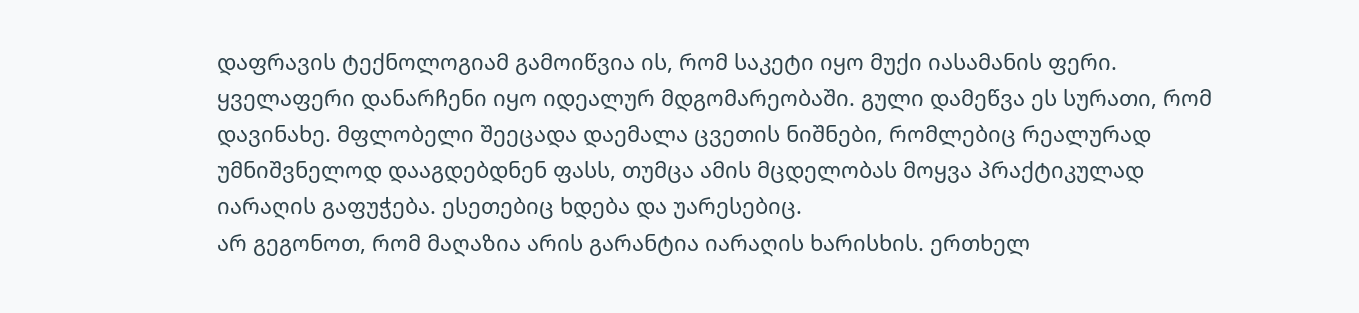დაფრავის ტექნოლოგიამ გამოიწვია ის, რომ საკეტი იყო მუქი იასამანის ფერი. ყველაფერი დანარჩენი იყო იდეალურ მდგომარეობაში. გული დამეწვა ეს სურათი, რომ დავინახე. მფლობელი შეეცადა დაემალა ცვეთის ნიშნები, რომლებიც რეალურად უმნიშვნელოდ დააგდებდნენ ფასს, თუმცა ამის მცდელობას მოყვა პრაქტიკულად იარაღის გაფუჭება. ესეთებიც ხდება და უარესებიც.
არ გეგონოთ, რომ მაღაზია არის გარანტია იარაღის ხარისხის. ერთხელ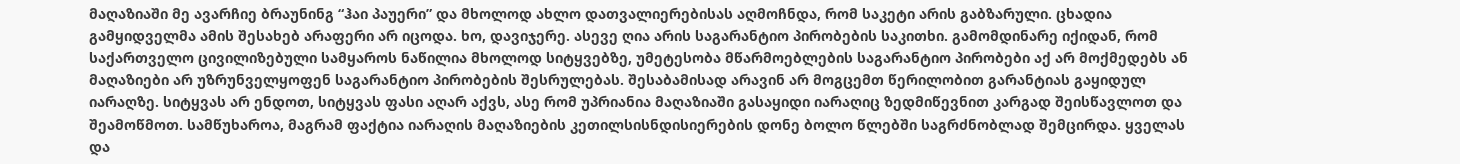მაღაზიაში მე ავარჩიე ბრაუნინგ “ჰაი პაუერი” და მხოლოდ ახლო დათვალიერებისას აღმოჩნდა, რომ საკეტი არის გაბზარული. ცხადია გამყიდველმა ამის შესახებ არაფერი არ იცოდა. ხო, დავიჯერე. ასევე ღია არის საგარანტიო პირობების საკითხი. გამომდინარე იქიდან, რომ საქართველო ცივილიზებული სამყაროს ნაწილია მხოლოდ სიტყვებზე, უმეტესობა მწარმოებლების საგარანტიო პირობები აქ არ მოქმედებს ან მაღაზიები არ უზრუნველყოფენ საგარანტიო პირობების შესრულებას. შესაბამისად არავინ არ მოგცემთ წერილობით გარანტიას გაყიდულ იარაღზე. სიტყვას არ ენდოთ, სიტყვას ფასი აღარ აქვს, ასე რომ უპრიანია მაღაზიაში გასაყიდი იარაღიც ზედმიწევნით კარგად შეისწავლოთ და შეამოწმოთ. სამწუხაროა, მაგრამ ფაქტია იარაღის მაღაზიების კეთილსისნდისიერების დონე ბოლო წლებში საგრძნობლად შემცირდა. ყველას და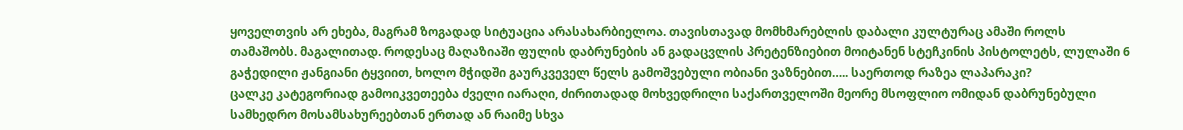ყოველთვის არ ეხება, მაგრამ ზოგადად სიტუაცია არასახარბიელოა. თავისთავად მომხმარებლის დაბალი კულტურაც ამაში როლს თამაშობს. მაგალითად. როდესაც მაღაზიაში ფულის დაბრუნების ან გადაცვლის პრეტენზიებით მოიტანენ სტეჩკინის პისტოლეტს, ლულაში 6 გაჭედილი ჟანგიანი ტყვიით, ხოლო მჭიდში გაურკვეველ წელს გამოშვებული ობიანი ვაზნებით….. საერთოდ რაზეა ლაპარაკი?
ცალკე კატეგორიად გამოიკვეთეება ძველი იარაღი, ძირითადად მოხვედრილი საქართველოში მეორე მსოფლიო ომიდან დაბრუნებული სამხედრო მოსამსახურეებთან ერთად ან რაიმე სხვა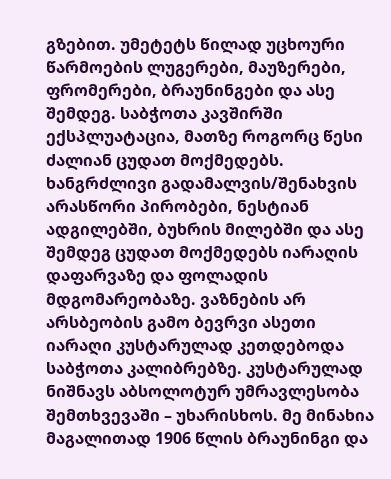გზებით. უმეტეტს წილად უცხოური წარმოების ლუგერები, მაუზერები, ფრომერები, ბრაუნინგები და ასე შემდეგ. საბჭოთა კავშირში ექსპლუატაცია, მათზე როგორც წესი ძალიან ცუდათ მოქმედებს. ხანგრძლივი გადამალვის/შენახვის არასწორი პირობები, ნესტიან ადგილებში, ბუხრის მილებში და ასე შემდეგ ცუდათ მოქმედებს იარაღის დაფარვაზე და ფოლადის მდგომარეობაზე. ვაზნების არ არსბეობის გამო ბევრვი ასეთი იარაღი კუსტარულად კეთდებოდა საბჭოთა კალიბრებზე. კუსტარულად ნიშნავს აბსოლოტურ უმრავლესობა შემთხვევაში – უხარისხოს. მე მინახია მაგალითად 1906 წლის ბრაუნინგი და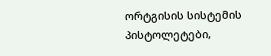ორტგისის სისტემის პისტოლეტები,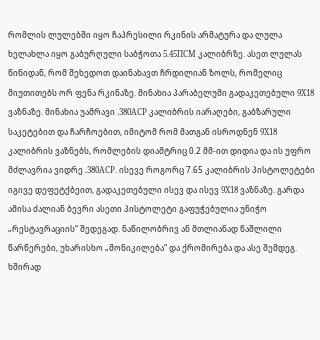რომლის ლულებში იყო ჩაპრესილი რკინის არმატურა და ლულა ხელახლა იყო გაბურღული საბჭოთა 5.45ПСМ კალიბრზე. ასეთ ლულას წინიდან, რომ შეხედოთ დაინახავთ ჩრდილიან ზოლს, რომელიც მიუთითებს ორ ფენა რკინაზე. მინახია პარაბელუმი გადაკეთებული 9X18 ვაზნაზე. მინახია უამრავი .380ACP კალიბრის იარაღები, გაბზარული საკეტებით და ჩარჩოებით, იმიტომ რომ მათგან ისროდნენ 9X18 კალიბრის ვაზნებს, რომლების დიამტრიც 0.2 მმ-ით დიდია და ის უფრო მძლავრია ვიდრე .380ACP. ისევე როგორც 7.65 კალიბრის პისტოლეტები იგივე დეფეტქბეით, გადაკეთებული ისევ და ისევ 9X18 ვაზნაზე. გარდა ამისა ძალიან ბევრი ასეთი პისტოლეტი გაფუჭებულია უნიჭო „რესტავრაციის“ შედეგად. ნაწილობრივ ან მთლიანად წაშლილი წარწერები, უხარისხო „მონიკილება“ და ქრომირება და ასე შემდეგ. ხშირად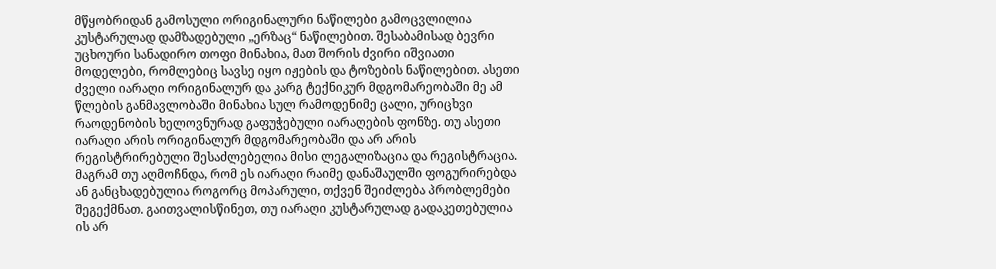მწყობრიდან გამოსული ორიგინალური ნაწილები გამოცვლილია კუსტარულად დამზადებული „ერზაც“ ნაწილებით. შესაბამისად ბევრი უცხოური სანადირო თოფი მინახია, მათ შორის ძვირი იშვიათი მოდელები, რომლებიც სავსე იყო იჟების და ტოზების ნაწილებით. ასეთი ძველი იარაღი ორიგინალურ და კარგ ტექნიკურ მდგომარეობაში მე ამ წლების განმავლობაში მინახია სულ რამოდენიმე ცალი, ურიცხვი რაოდენობის ხელოვნურად გაფუჭებული იარაღების ფონზე. თუ ასეთი იარაღი არის ორიგინალურ მდგომარეობაში და არ არის რეგისტრირებული შესაძლებელია მისი ლეგალიზაცია და რეგისტრაცია. მაგრამ თუ აღმოჩნდა, რომ ეს იარაღი რაიმე დანაშაულში ფოგურირებდა ან განცხადებულია როგორც მოპარული, თქვენ შეიძლება პრობლემები შეგექმნათ. გაითვალისწინეთ, თუ იარაღი კუსტარულად გადაკეთებულია ის არ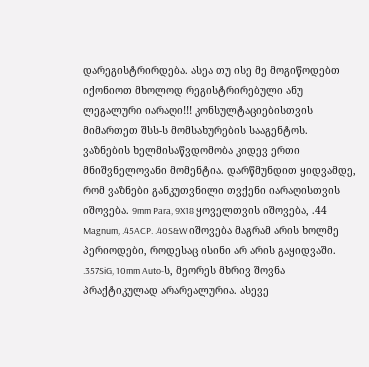დარეგისტრირდება. ასეა თუ ისე მე მოგიწოდებთ იქონიოთ მხოლოდ რეგისტრირებული ანუ ლეგალური იარაღი!!! კონსულტაციებისთვის მიმართეთ შსს-ს მომსახურების სააგენტოს.
ვაზნების ხელმისაწვდომობა კიდევ ერთი მნიშვნელოვანი მომენტია. დარწმუნდით ყიდვამდე, რომ ვაზნები განკუთვნილი თვქენი იარაღისთვის იშოვება. 9mm Para, 9X18 ყოველთვის იშოვება, .44 Magnum, .45ACP. .40S&W იშოვება მაგრამ არის ხოლმე პერიოდები, როდესაც ისინი არ არის გაყიდვაში. .357SiG, 10mm Auto-ს, მეორეს მხრივ შოვნა პრაქტიკულად არარეალურია. ასევე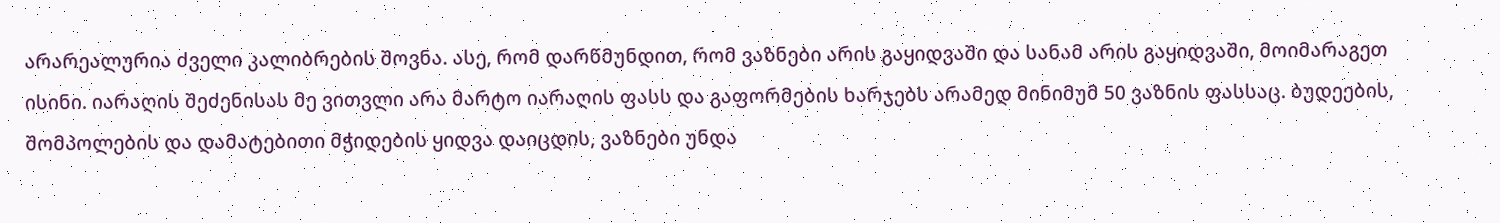არარეალურია ძველი კალიბრების შოვნა. ასე, რომ დარწმუნდით, რომ ვაზნები არის გაყიდვაში და სანამ არის გაყიდვაში, მოიმარაგეთ ისინი. იარაღის შეძენისას მე ვითვლი არა მარტო იარაღის ფასს და გაფორმების ხარჯებს არამედ მინიმუმ 50 ვაზნის ფასსაც. ბუდეების, შომპოლების და დამატებითი მჭიდების ყიდვა დაიცდის, ვაზნები უნდა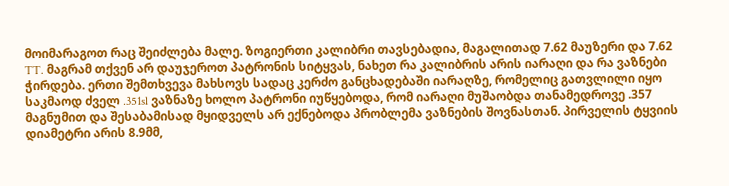მოიმარაგოთ რაც შეიძლება მალე. ზოგიერთი კალიბრი თავსებადია, მაგალითად 7.62 მაუზერი და 7.62 TT. მაგრამ თქვენ არ დაუჯეროთ პატრონის სიტყვას, ნახეთ რა კალიბრის არის იარაღი და რა ვაზნები ჭირდება. ერთი შემთხვევა მახსოვს სადაც კერძო განცხადებაში იარაღზე, რომელიც გათვლილი იყო საკმაოდ ძველ .351sl ვაზნაზე ხოლო პატრონი იუწყებოდა, რომ იარაღი მუშაობდა თანამედროვე .357 მაგნუმით და შესაბამისად მყიდველს არ ექნებოდა პრობლემა ვაზნების შოვნასთან. პირველის ტყვიის დიამეტრი არის 8.9მმ,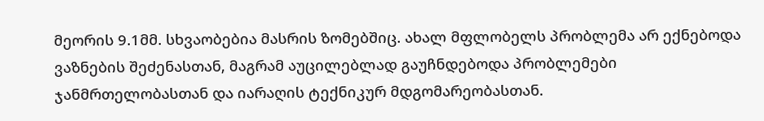მეორის 9.1მმ. სხვაობებია მასრის ზომებშიც. ახალ მფლობელს პრობლემა არ ექნებოდა ვაზნების შეძენასთან, მაგრამ აუცილებლად გაუჩნდებოდა პრობლემები ჯანმრთელობასთან და იარაღის ტექნიკურ მდგომარეობასთან.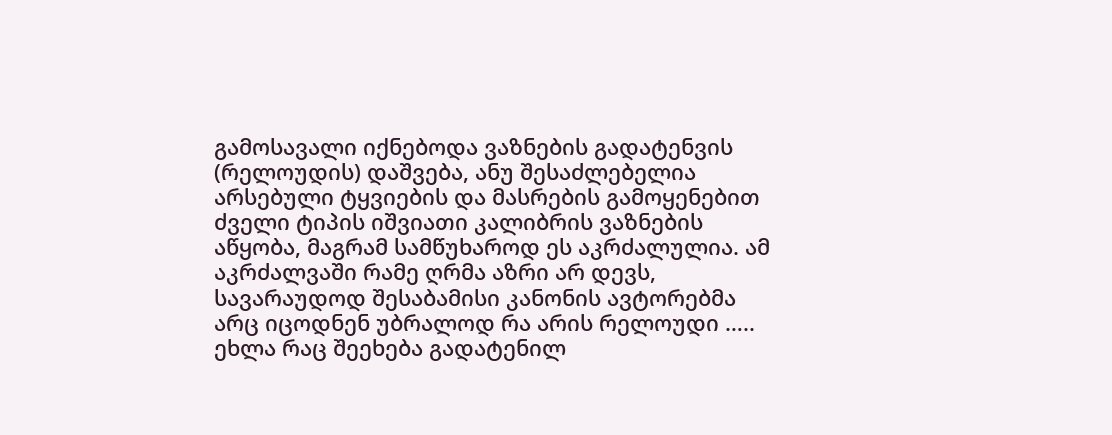გამოსავალი იქნებოდა ვაზნების გადატენვის (რელოუდის) დაშვება, ანუ შესაძლებელია არსებული ტყვიების და მასრების გამოყენებით ძველი ტიპის იშვიათი კალიბრის ვაზნების აწყობა, მაგრამ სამწუხაროდ ეს აკრძალულია. ამ აკრძალვაში რამე ღრმა აზრი არ დევს, სავარაუდოდ შესაბამისი კანონის ავტორებმა არც იცოდნენ უბრალოდ რა არის რელოუდი …..
ეხლა რაც შეეხება გადატენილ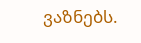ვაზნებს.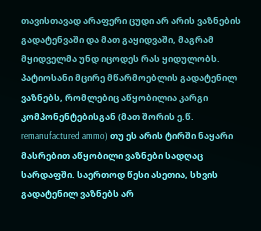თავისთავად არაფერი ცუდი არ არის ვაზნების გადატენვაში და მათ გაყიდვაში, მაგრამ მყიდველმა უნდ იცოდეს რას ყიდულობს. პატიოსანი მცირე მწარმოებლის გადატენილ ვაზნებს, რომლებიც აწყობილია კარგი კომპონენტებისგან (მათ შორის ე.წ. remanufactured ammo) თუ ეს არის ტირში ნაყარი მასრებით აწყობილი ვაზნები სადღაც სარდაფში. საერთოდ წესი ასეთია, სხვის გადატენილ ვაზნებს არ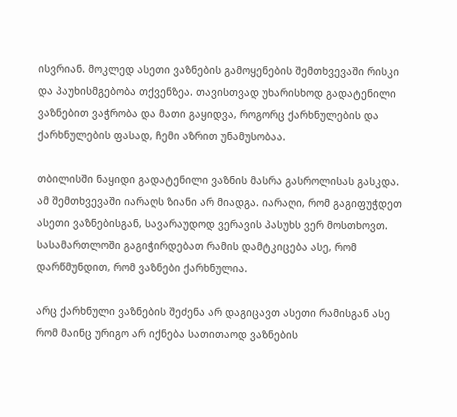ისვრიან. მოკლედ ასეთი ვაზნების გამოყენების შემთხვევაში რისკი და პაუხისმგებობა თქვენზეა. თავისთვად უხარისხოდ გადატენილი ვაზნებით ვაჭრობა და მათი გაყიდვა, როგორც ქარხნულების და ქარხნულების ფასად, ჩემი აზრით უნამუსობაა.

თბილისში ნაყიდი გადატენილი ვაზნის მასრა გასროლისას გასკდა. ამ შემთხვევაში იარაღს ზიანი არ მიადგა. იარაღი, რომ გაგიფუჭდეთ ასეთი ვაზნებისგან, სავარაუდოდ ვერავის პასუხს ვერ მოსთხოვთ. სასამართლოში გაგიჭირდებათ რამის დამტკიცება ასე, რომ დარწმუნდით, რომ ვაზნები ქარხნულია.

არც ქარხნული ვაზნების შეძენა არ დაგიცავთ ასეთი რამისგან ასე რომ მაინც ურიგო არ იქნება სათითაოდ ვაზნების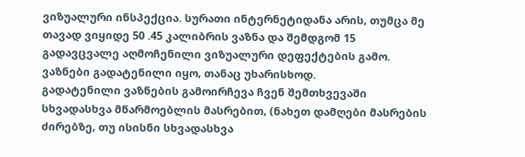ვიზუალური ინსპექცია. სურათი ინტერნეტიდანა არის, თუმცა მე თავად ვიყიდე 50 .45 კალიბრის ვაზნა და შემდგომ 15 გადავცვალე აღმოჩენილი ვიზუალური დეფექტების გამო. ვაზნები გადატენილი იყო, თანაც უხარისხოდ.
გადატენილი ვაზნების გამოირჩევა ჩვენ შემთხვევაში სხვადასხვა მწარმოებლის მასრებით, (ნახეთ დამღები მასრების ძირებზე, თუ ისისნი სხვადასხვა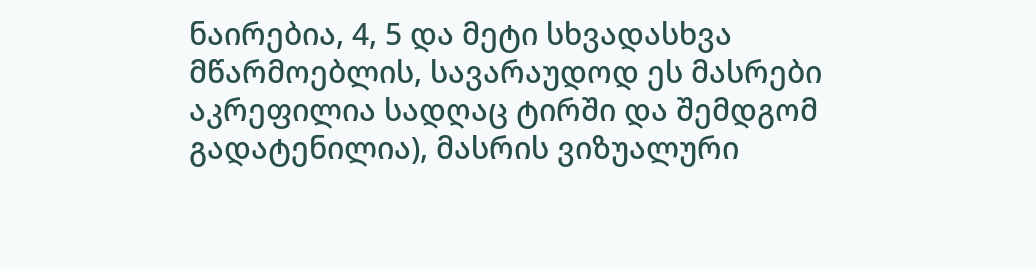ნაირებია, 4, 5 და მეტი სხვადასხვა მწარმოებლის, სავარაუდოდ ეს მასრები აკრეფილია სადღაც ტირში და შემდგომ გადატენილია), მასრის ვიზუალური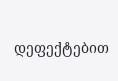დეფექტებით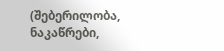(შებერილობა, ნაკაწრები,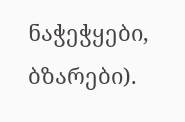ნაჭეჭყები, ბზარები).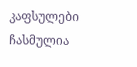კაფსულები ჩასმულია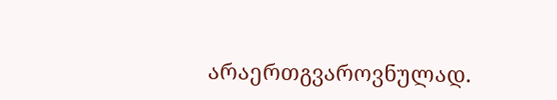არაერთგვაროვნულად.